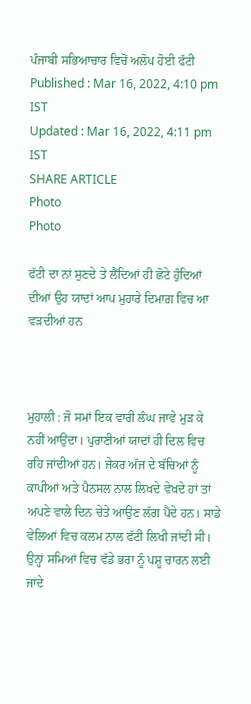ਪੰਜਾਬੀ ਸਭਿਆਚਾਰ ਵਿਚੋਂ ਅਲੋਪ ਹੋਈ ਫੱਟੀ
Published : Mar 16, 2022, 4:10 pm IST
Updated : Mar 16, 2022, 4:11 pm IST
SHARE ARTICLE
Photo
Photo

ਫੱਟੀ ਦਾ ਨਾਂ ਸੁਣਦੇ ਤੇ ਲੈਂਦਿਆਂ ਹੀ ਛੋਟੇ ਹੁੰਦਿਆਂ ਦੀਆਂ ਉਹ ਯਾਦਾਂ ਆਪ ਮੁਹਾਰੇ ਦਿਮਾਗ਼ ਵਿਚ ਆ ਵੜਦੀਆਂ ਹਨ



ਮੁਹਾਲੀ : ਜੋ ਸਮਾਂ ਇਕ ਵਾਰੀ ਲੰਘ ਜਾਵੇ ਮੁੜ ਕੇ ਨਹੀਂ ਆਉਂਦਾ। ਪੁਰਾਣੀਆਂ ਯਾਦਾਂ ਹੀ ਦਿਲ ਵਿਚ ਰਹਿ ਜਾਂਦੀਆਂ ਹਨ। ਜੇਕਰ ਅੱਜ ਦੇ ਬੱਚਿਆਂ ਨੂੰ ਕਾਪੀਆਂ ਅਤੇ ਪੈਨਸਲ ਨਾਲ ਲਿਖਦੇ ਵੇਖਦੇ ਹਾਂ ਤਾਂ ਅਪਣੇ ਵਾਲੇ ਦਿਨ ਚੇਤੇ ਆਉਣ ਲੱਗ ਪੈਂਦੇ ਹਨ। ਸਾਡੇ ਵੇਲਿਆਂ ਵਿਚ ਕਲਮ ਨਾਲ ਫੱਟੀ ਲਿਖੀ ਜਾਂਦੀ ਸੀ। ਉਨ੍ਹਾਂ ਸਮਿਆਂ ਵਿਚ ਵੱਡੇ ਭਰਾ ਨੂੰ ਪਸ਼ੂ ਚਾਰਨ ਲਈ ਜਾਂਦੇ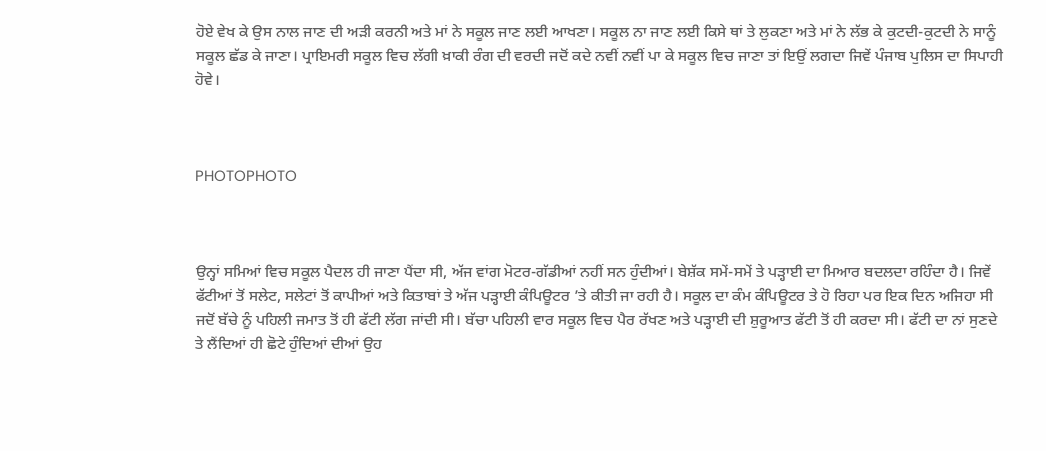ਹੋਏ ਵੇਖ ਕੇ ਉਸ ਨਾਲ ਜਾਣ ਦੀ ਅੜੀ ਕਰਨੀ ਅਤੇ ਮਾਂ ਨੇ ਸਕੂਲ ਜਾਣ ਲਈ ਆਖਣਾ। ਸਕੂਲ ਨਾ ਜਾਣ ਲਈ ਕਿਸੇ ਥਾਂ ਤੇ ਲੁਕਣਾ ਅਤੇ ਮਾਂ ਨੇ ਲੱਭ ਕੇ ਕੁਟਦੀ-ਕੁਟਦੀ ਨੇ ਸਾਨੂੰ ਸਕੂਲ ਛੱਡ ਕੇ ਜਾਣਾ। ਪ੍ਰਾਇਮਰੀ ਸਕੂਲ ਵਿਚ ਲੱਗੀ ਖ਼ਾਕੀ ਰੰਗ ਦੀ ਵਰਦੀ ਜਦੋਂ ਕਦੇ ਨਵੀਂ ਨਵੀਂ ਪਾ ਕੇ ਸਕੂਲ ਵਿਚ ਜਾਣਾ ਤਾਂ ਇਉਂ ਲਗਦਾ ਜਿਵੇਂ ਪੰਜਾਬ ਪੁਲਿਸ ਦਾ ਸਿਪਾਹੀ ਹੋਵੇ।



PHOTOPHOTO



ਉਨ੍ਹਾਂ ਸਮਿਆਂ ਵਿਚ ਸਕੂਲ ਪੈਦਲ ਹੀ ਜਾਣਾ ਪੈਂਦਾ ਸੀ, ਅੱਜ ਵਾਂਗ ਮੋਟਰ-ਗੱਡੀਆਂ ਨਹੀਂ ਸਨ ਹੁੰਦੀਆਂ। ਬੇਸ਼ੱਕ ਸਮੇਂ-ਸਮੇਂ ਤੇ ਪੜ੍ਹਾਈ ਦਾ ਮਿਆਰ ਬਦਲਦਾ ਰਹਿੰਦਾ ਹੈ। ਜਿਵੇਂ ਫੱਟੀਆਂ ਤੋਂ ਸਲੇਟ, ਸਲੇਟਾਂ ਤੋਂ ਕਾਪੀਆਂ ਅਤੇ ਕਿਤਾਬਾਂ ਤੇ ਅੱਜ ਪੜ੍ਹਾਈ ਕੰਪਿਊਟਰ ’ਤੇ ਕੀਤੀ ਜਾ ਰਹੀ ਹੈ। ਸਕੂਲ ਦਾ ਕੰਮ ਕੰਪਿਊਟਰ ਤੇ ਹੋ ਰਿਹਾ ਪਰ ਇਕ ਦਿਨ ਅਜਿਹਾ ਸੀ ਜਦੋਂ ਬੱਚੇ ਨੂੰ ਪਹਿਲੀ ਜਮਾਤ ਤੋਂ ਹੀ ਫੱਟੀ ਲੱਗ ਜਾਂਦੀ ਸੀ। ਬੱਚਾ ਪਹਿਲੀ ਵਾਰ ਸਕੂਲ ਵਿਚ ਪੈਰ ਰੱਖਣ ਅਤੇ ਪੜ੍ਹਾਈ ਦੀ ਸ਼ੁਰੂਆਤ ਫੱਟੀ ਤੋਂ ਹੀ ਕਰਦਾ ਸੀ। ਫੱਟੀ ਦਾ ਨਾਂ ਸੁਣਦੇ ਤੇ ਲੈਂਦਿਆਂ ਹੀ ਛੋਟੇ ਹੁੰਦਿਆਂ ਦੀਆਂ ਉਹ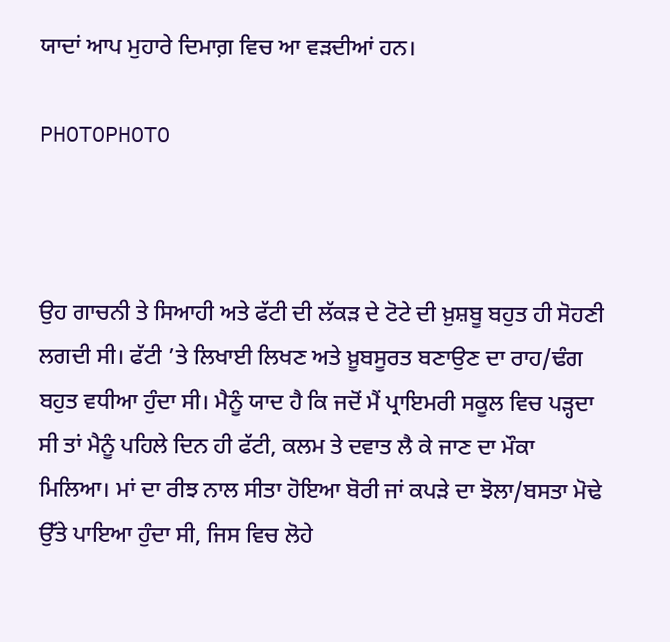ਯਾਦਾਂ ਆਪ ਮੁਹਾਰੇ ਦਿਮਾਗ਼ ਵਿਚ ਆ ਵੜਦੀਆਂ ਹਨ।

PHOTOPHOTO



ਉਹ ਗਾਚਨੀ ਤੇ ਸਿਆਹੀ ਅਤੇ ਫੱਟੀ ਦੀ ਲੱਕੜ ਦੇ ਟੋਟੇ ਦੀ ਖ਼ੁਸ਼ਬੂ ਬਹੁਤ ਹੀ ਸੋਹਣੀ ਲਗਦੀ ਸੀ। ਫੱਟੀ ’ਤੇ ਲਿਖਾਈ ਲਿਖਣ ਅਤੇ ਖ਼ੂਬਸੂਰਤ ਬਣਾਉਣ ਦਾ ਰਾਹ/ਢੰਗ ਬਹੁਤ ਵਧੀਆ ਹੁੰਦਾ ਸੀ। ਮੈਨੂੰ ਯਾਦ ਹੈ ਕਿ ਜਦੋਂ ਮੈਂ ਪ੍ਰਾਇਮਰੀ ਸਕੂਲ ਵਿਚ ਪੜ੍ਹਦਾ ਸੀ ਤਾਂ ਮੈਨੂੰ ਪਹਿਲੇ ਦਿਨ ਹੀ ਫੱਟੀ, ਕਲਮ ਤੇ ਦਵਾਤ ਲੈ ਕੇ ਜਾਣ ਦਾ ਮੌਕਾ ਮਿਲਿਆ। ਮਾਂ ਦਾ ਰੀਝ ਨਾਲ ਸੀਤਾ ਹੋਇਆ ਬੋਰੀ ਜਾਂ ਕਪੜੇ ਦਾ ਝੋਲਾ/ਬਸਤਾ ਮੋਢੇ ਉੱਤੇ ਪਾਇਆ ਹੁੰਦਾ ਸੀ, ਜਿਸ ਵਿਚ ਲੋਹੇ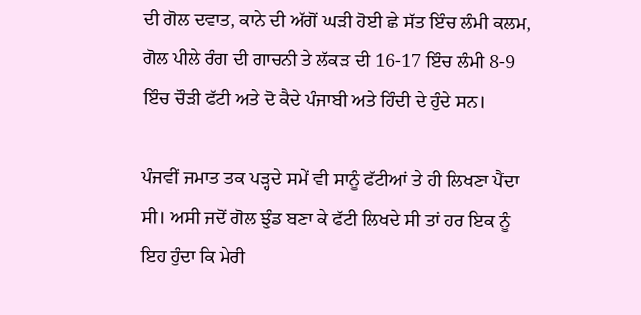ਦੀ ਗੋਲ ਦਵਾਤ, ਕਾਨੇ ਦੀ ਅੱਗੋਂ ਘੜੀ ਹੋਈ ਛੇ ਸੱਤ ਇੰਚ ਲੰਮੀ ਕਲਮ,  ਗੋਲ ਪੀਲੇ ਰੰਗ ਦੀ ਗਾਚਨੀ ਤੇ ਲੱਕੜ ਦੀ 16-17 ਇੰਚ ਲੰਮੀ 8-9 ਇੰਚ ਚੌੜੀ ਫੱਟੀ ਅਤੇ ਦੋ ਕੈਦੇ ਪੰਜਾਬੀ ਅਤੇ ਹਿੰਦੀ ਦੇ ਹੁੰਦੇ ਸਨ।

ਪੰਜਵੀਂ ਜਮਾਤ ਤਕ ਪੜ੍ਹਦੇ ਸਮੇਂ ਵੀ ਸਾਨੂੰ ਫੱਟੀਆਂ ਤੇ ਹੀ ਲਿਖਣਾ ਪੈਂਦਾ ਸੀ। ਅਸੀ ਜਦੋਂ ਗੋਲ ਝੁੰਡ ਬਣਾ ਕੇ ਫੱਟੀ ਲਿਖਦੇ ਸੀ ਤਾਂ ਹਰ ਇਕ ਨੂੰ ਇਹ ਹੁੰਦਾ ਕਿ ਮੇਰੀ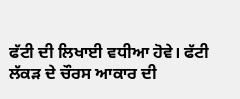ਫੱਟੀ ਦੀ ਲਿਖਾਈ ਵਧੀਆ ਹੋਵੇ। ਫੱਟੀ ਲੱਕੜ ਦੇ ਚੌਰਸ ਆਕਾਰ ਦੀ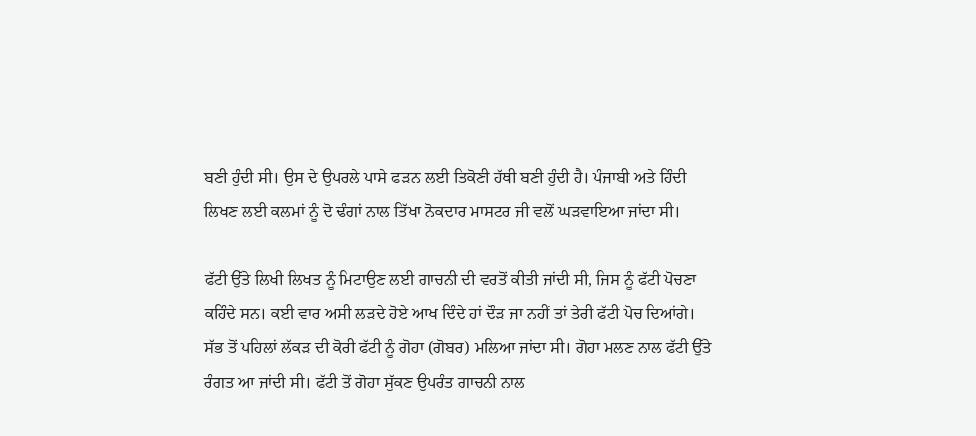ਬਣੀ ਹੁੰਦੀ ਸੀ। ਉਸ ਦੇ ਉਪਰਲੇ ਪਾਸੇ ਫੜਨ ਲਈ ਤਿਕੋਣੀ ਹੱਥੀ ਬਣੀ ਹੁੰਦੀ ਹੈ। ਪੰਜਾਬੀ ਅਤੇ ਹਿੰਦੀ ਲਿਖਣ ਲਈ ਕਲਮਾਂ ਨੂੰ ਦੋ ਢੰਗਾਂ ਨਾਲ ਤਿੱਖਾ ਨੋਕਦਾਰ ਮਾਸਟਰ ਜੀ ਵਲੋਂ ਘੜਵਾਇਆ ਜਾਂਦਾ ਸੀ।

ਫੱਟੀ ਉੱਤੇ ਲਿਖੀ ਲਿਖਤ ਨੂੰ ਮਿਟਾਉਣ ਲਈ ਗਾਚਨੀ ਦੀ ਵਰਤੋਂ ਕੀਤੀ ਜਾਂਦੀ ਸੀ, ਜਿਸ ਨੂੰ ਫੱਟੀ ਪੋਚਣਾ ਕਹਿੰਦੇ ਸਨ। ਕਈ ਵਾਰ ਅਸੀ ਲੜਦੇ ਹੋਏ ਆਖ ਦਿੰਦੇ ਹਾਂ ਦੌੜ ਜਾ ਨਹੀਂ ਤਾਂ ਤੇਰੀ ਫੱਟੀ ਪੋਚ ਦਿਆਂਗੇ। ਸੱਭ ਤੋਂ ਪਹਿਲਾਂ ਲੱਕੜ ਦੀ ਕੋਰੀ ਫੱਟੀ ਨੂੰ ਗੋਹਾ (ਗੋਬਰ) ਮਲਿਆ ਜਾਂਦਾ ਸੀ। ਗੋਹਾ ਮਲਣ ਨਾਲ ਫੱਟੀ ਉੱਤੇ ਰੰਗਤ ਆ ਜਾਂਦੀ ਸੀ। ਫੱਟੀ ਤੋਂ ਗੋਹਾ ਸੁੱਕਣ ਉਪਰੰਤ ਗਾਚਨੀ ਨਾਲ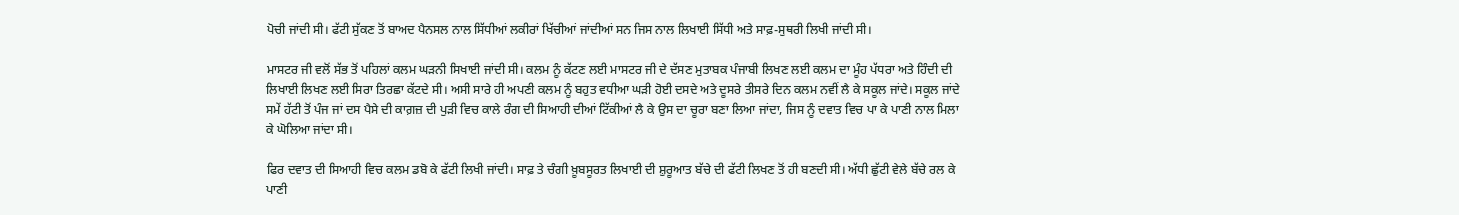ਪੋਚੀ ਜਾਂਦੀ ਸੀ। ਫੱਟੀ ਸੁੱਕਣ ਤੋਂ ਬਾਅਦ ਪੈਨਸਲ ਨਾਲ ਸਿੱਧੀਆਂ ਲਕੀਰਾਂ ਖਿੱਚੀਆਂ ਜਾਂਦੀਆਂ ਸਨ ਜਿਸ ਨਾਲ ਲਿਖਾਈ ਸਿੱਧੀ ਅਤੇ ਸਾਫ਼-ਸੁਥਰੀ ਲਿਖੀ ਜਾਂਦੀ ਸੀ।

ਮਾਸਟਰ ਜੀ ਵਲੋਂ ਸੱਭ ਤੋਂ ਪਹਿਲਾਂ ਕਲਮ ਘੜਨੀ ਸਿਖਾਈ ਜਾਂਦੀ ਸੀ। ਕਲਮ ਨੂੰ ਕੱਟਣ ਲਈ ਮਾਸਟਰ ਜੀ ਦੇ ਦੱਸਣ ਮੁਤਾਬਕ ਪੰਜਾਬੀ ਲਿਖਣ ਲਈ ਕਲਮ ਦਾ ਮੂੰਹ ਪੱਧਰਾ ਅਤੇ ਹਿੰਦੀ ਦੀ ਲਿਖਾਈ ਲਿਖਣ ਲਈ ਸਿਰਾ ਤਿਰਛਾ ਕੱਟਦੇ ਸੀ। ਅਸੀ ਸਾਰੇ ਹੀ ਅਪਣੀ ਕਲਮ ਨੂੰ ਬਹੁਤ ਵਧੀਆ ਘੜੀ ਹੋਈ ਦਸਦੇ ਅਤੇ ਦੂਸਰੇ ਤੀਸਰੇ ਦਿਨ ਕਲਮ ਨਵੀਂ ਲੈ ਕੇ ਸਕੂਲ ਜਾਂਦੇ। ਸਕੂਲ ਜਾਂਦੇ ਸਮੇਂ ਹੱਟੀ ਤੋਂ ਪੰਜ ਜਾਂ ਦਸ ਪੈਸੇ ਦੀ ਕਾਗ਼ਜ਼ ਦੀ ਪੁੜੀ ਵਿਚ ਕਾਲੇ ਰੰਗ ਦੀ ਸਿਆਹੀ ਦੀਆਂ ਟਿੱਕੀਆਂ ਲੈ ਕੇ ਉਸ ਦਾ ਚੂਰਾ ਬਣਾ ਲਿਆ ਜਾਂਦਾ, ਜਿਸ ਨੂੰ ਦਵਾਤ ਵਿਚ ਪਾ ਕੇ ਪਾਣੀ ਨਾਲ ਮਿਲਾ ਕੇ ਘੋਲਿਆ ਜਾਂਦਾ ਸੀ।

ਫਿਰ ਦਵਾਤ ਦੀ ਸਿਆਹੀ ਵਿਚ ਕਲਮ ਡਬੋ ਕੇ ਫੱਟੀ ਲਿਖੀ ਜਾਂਦੀ। ਸਾਫ਼ ਤੇ ਚੰਗੀ ਖ਼ੂਬਸੂਰਤ ਲਿਖਾਈ ਦੀ ਸ਼ੁਰੂਆਤ ਬੱਚੇ ਦੀ ਫੱਟੀ ਲਿਖਣ ਤੋਂ ਹੀ ਬਣਦੀ ਸੀ। ਅੱਧੀ ਛੁੱਟੀ ਵੇਲੇ ਬੱਚੇ ਰਲ ਕੇ ਪਾਣੀ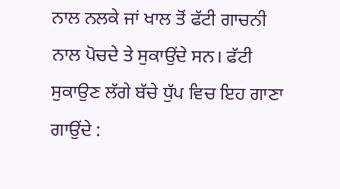ਨਾਲ ਨਲਕੇ ਜਾਂ ਖਾਲ ਤੋਂ ਫੱਟੀ ਗਾਚਨੀ ਨਾਲ ਪੋਚਦੇ ਤੇ ਸੁਕਾਉਂਦੇ ਸਨ। ਫੱਟੀ ਸੁਕਾਉਣ ਲੱਗੇ ਬੱਚੇ ਧੁੱਪ ਵਿਚ ਇਹ ਗਾਣਾ ਗਾਉਂਦੇ :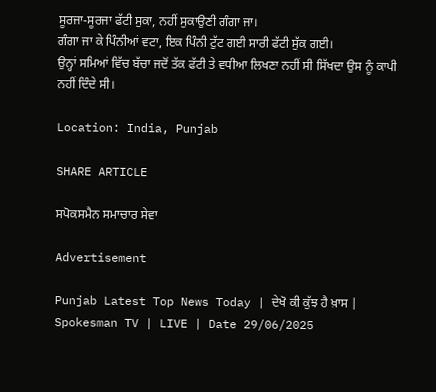ਸੂਰਜਾ-ਸੂਰਜਾ ਫੱਟੀ ਸੁਕਾ, ਨਹੀਂ ਸੁਕਾਉਣੀ ਗੰਗਾ ਜਾ।
ਗੰਗਾ ਜਾ ਕੇ ਪਿੰਨੀਆਂ ਵਟਾ, ਇਕ ਪਿੰਨੀ ਟੁੱਟ ਗਈ ਸਾਰੀ ਫੱਟੀ ਸੁੱਕ ਗਈ।
ਉਨ੍ਹਾਂ ਸਮਿਆਂ ਵਿੱਚ ਬੱਚਾ ਜਦੋਂ ਤੱਕ ਫੱਟੀ ਤੇ ਵਧੀਆ ਲਿਖਣਾ ਨਹੀਂ ਸੀ ਸਿੱਖਦਾ ਉਸ ਨੂੰ ਕਾਪੀ ਨਹੀਂ ਦਿੰਦੇ ਸੀ।

Location: India, Punjab

SHARE ARTICLE

ਸਪੋਕਸਮੈਨ ਸਮਾਚਾਰ ਸੇਵਾ

Advertisement

Punjab Latest Top News Today | ਦੇਖੋ ਕੀ ਕੁੱਝ ਹੈ ਖ਼ਾਸ | Spokesman TV | LIVE | Date 29/06/2025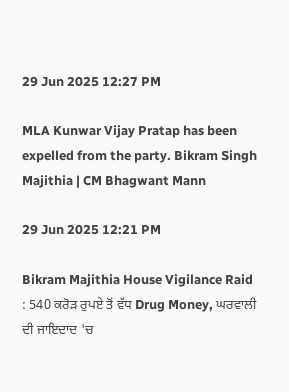29 Jun 2025 12:27 PM

MLA Kunwar Vijay Pratap has been expelled from the party. Bikram Singh Majithia | CM Bhagwant Mann

29 Jun 2025 12:21 PM

Bikram Majithia House Vigilance Raid : 540 ਕਰੋੜ ਰੁਪਏ ਤੋਂ ਵੱਧ Drug Money, ਘਰਵਾਲੀ ਦੀ ਜਾਇਦਾਦ 'ਚ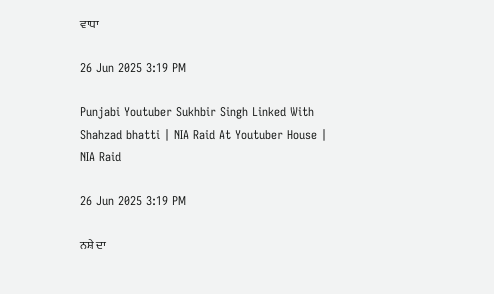ਵਾਧਾ

26 Jun 2025 3:19 PM

Punjabi Youtuber Sukhbir Singh Linked With Shahzad bhatti | NIA Raid At Youtuber House | NIA Raid

26 Jun 2025 3:19 PM

ਨਸ਼ੇ ਦਾ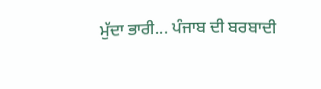ਮੁੱਦਾ ਭਾਰੀ... ਪੰਜਾਬ ਦੀ ਬਰਬਾਦੀ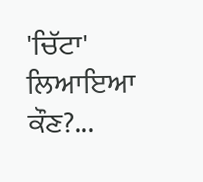'ਚਿੱਟਾ' ਲਿਆਇਆ ਕੌਣ?...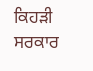ਕਿਹੜੀ ਸਰਕਾਰ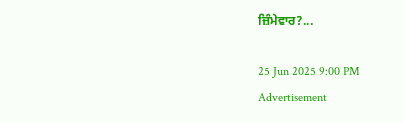ਜ਼ਿੰਮੇਵਾਰ?...

25 Jun 2025 9:00 PM
Advertisement